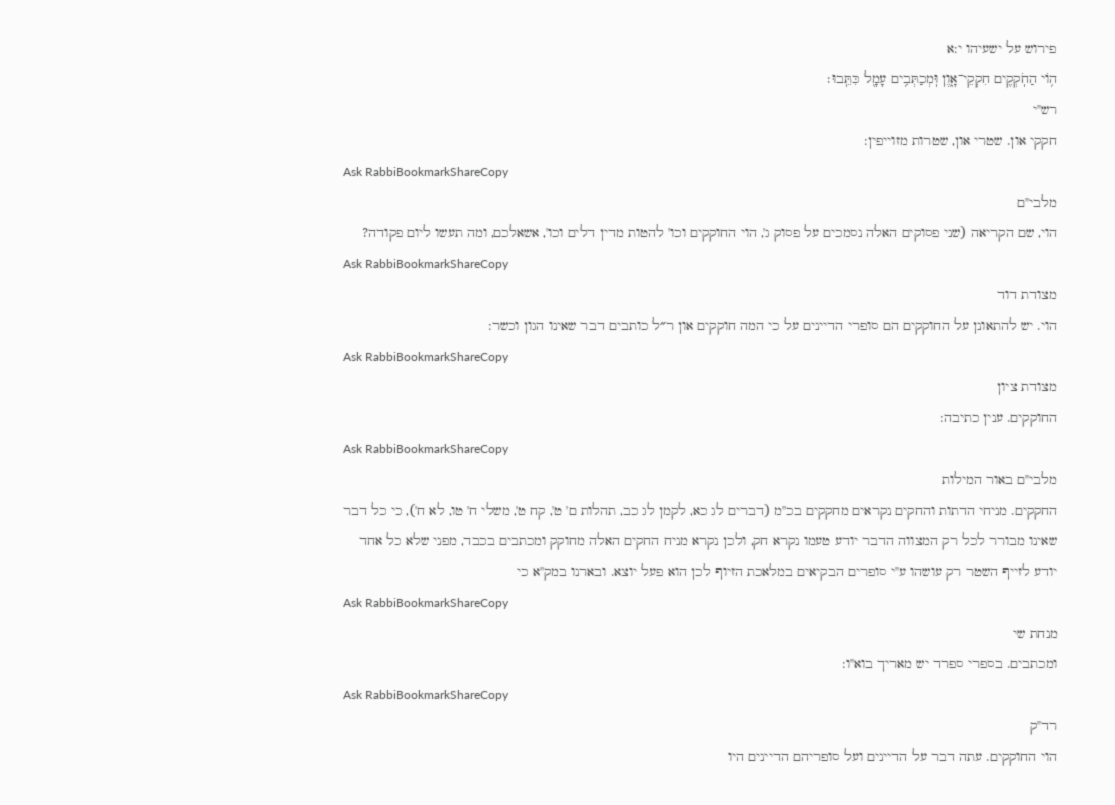פירוש על ישעיהו י:א
ה֥וֹי הַחֹֽקְקִ֖ים חִקְקֵי־אָ֑וֶן וּֽמְכַתְּבִ֥ים עָמָ֖ל כִּתֵּֽבוּ׃
רש"י
חקקי און. שטרי און, שטרות מזוייפין:
Ask RabbiBookmarkShareCopy
מלבי"ם
הוי, שם הקריאה (שני פסוקים האלה נסמכים על פסוק ג', הוי החוקקים וכו' להטות מדין דלים וכו', אשאלכם, ומה תעשו ליום פקודה?
Ask RabbiBookmarkShareCopy
מצודת דוד
הוי. יש להתאונן על החוקקים הם סופרי הדיינים על כי המה חוקקים און ר״ל כותבים דבר שאינו הגון וכשר:
Ask RabbiBookmarkShareCopy
מצודת ציון
החוקקים. ענין כתיבה:
Ask RabbiBookmarkShareCopy
מלבי"ם באור המילות
החקקים. מניחי הדתות והחקים נקראים מחקקים בכ''מ (דברים לג כא, לקמן לג כב, תהלות ם' ט', קח ט', משלי ח' טו, לא ח'), כי כל דבר שאינו מבורר לכל רק המצווה הדבר יודע טעמו נקרא חק, ולכן נקרא מניח החקים האלה מחוקק ומכתבים בכבד, מפני שלא כל אחד יודע לזייף השטר רק עושהו ע''י סופרים הבקיאים במלאכת הזיוף לכן הוא פעל יוצא. ובארנו במק''א כי
Ask RabbiBookmarkShareCopy
מנחת שי
ומכתבים. בספרי ספרד יש מאריך בוא"ו:
Ask RabbiBookmarkShareCopy
רד"ק
הוי החוקקים. עתה דבר על הדיינים ועל סופריהם הדיינים היו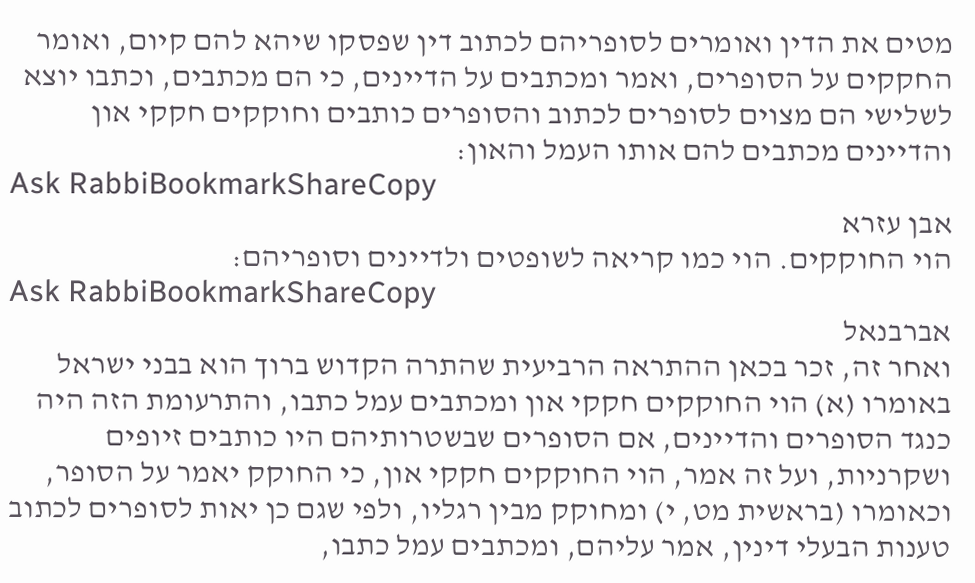מטים את הדין ואומרים לסופריהם לכתוב דין שפסקו שיהא להם קיום, ואומר החקקים על הסופרים, ואמר ומכתבים על הדיינים, כי הם מכתבים, וכתבו יוצא לשלישי הם מצוים לסופרים לכתוב והסופרים כותבים וחוקקים חקקי און והדיינים מכתבים להם אותו העמל והאון:
Ask RabbiBookmarkShareCopy
אבן עזרא
הוי החוקקים. הוי כמו קריאה לשופטים ולדיינים וסופריהם:
Ask RabbiBookmarkShareCopy
אברבנאל
ואחר זה, זכר בכאן ההתראה הרביעית שהתרה הקדוש ברוך הוא בבני ישראל באומרו (א) הוי החוקקים חקקי און ומכתבים עמל כתבו, והתרעומת הזה היה כנגד הסופרים והדיינים, אם הסופרים שבשטרותיהם היו כותבים זיופים ושקרניות, ועל זה אמר, הוי החוקקים חקקי און, כי החוקק יאמר על הסופר, וכאומרו (בראשית מט, י) ומחוקק מבין רגליו, ולפי שגם כן יאות לסופרים לכתוב טענות הבעלי דינין, אמר עליהם, ומכתבים עמל כתבו,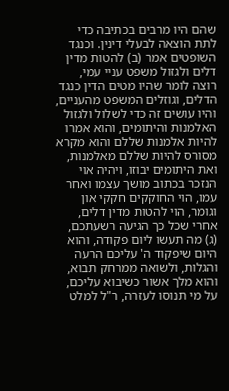שהם היו מרבים בכתיבה כדי לתת הוצאה לבעלי דינין. וכנגד השופטים אמר (ב) להטות מדין דלים ולגזול משפט עניי עמי, רוצה לומר שהיו מטים הדין כנגד הדלים, וגוזלים המשפט מהעניים, והיו עושים זה כדי לשלול ולגזול האלמנות והיתומים, והוא אמרו להיות אלמנות שללם והוא מקרא מסורס להיות שללם מאלמנות, ואת היתומים יבוזו, ויהיה אוי הנזכר בכתוב מושך עצמו ואחר עמו, הוי החוקקים חקקי און וגומר, הוי להטות מדין דלים, אחרי שכל כך הגיעה רשעתכם, (ג) מה תעשו ליום פקודה, והוא היום שיפקוד ה' עליכם הרעה והגלות, ולשואה ממרחק תבוא, והוא מלך אשור כשיבוא עליכם, על מי תנוסו לעזרה, ר"ל למלט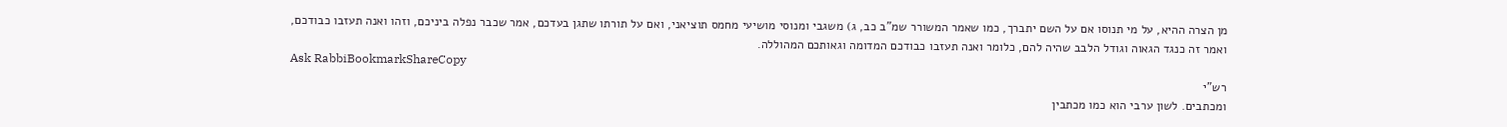מן הצרה ההיא, על מי תנוסו אם על השם יתברך, כמו שאמר המשורר שמ"ב כב, ג) משגבי ומנוסי מושיעי מחמס תוציאני, ואם על תורתו שתגן בעדכם, אמר שכבר נפלה ביניכם, וזהו ואנה תעזבו כבודכם, ואמר זה כנגד הגאוה וגודל הלבב שהיה להם, כלומר ואנה תעזבו כבודכם המדומה וגאותכם המהוללה.
Ask RabbiBookmarkShareCopy
רש"י
ומכתבים. לשון ערבי הוא כמו מכתבין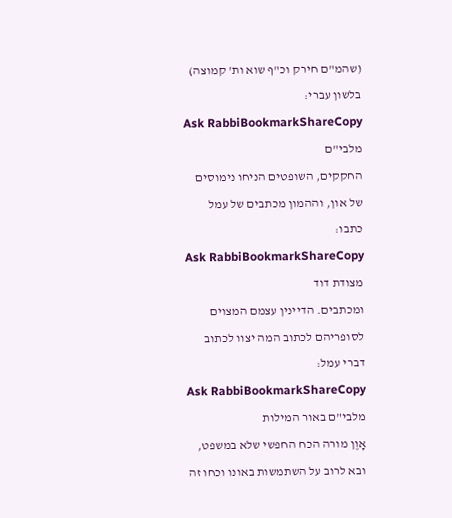(שהמ"ם חירק וכ"ף שוא ות' קמוצה) בלשון עברי:
Ask RabbiBookmarkShareCopy
מלבי"ם
החקקים, השופטים הניחו נימוסים של און, וההמון מכתבים של עמל כתבו:
Ask RabbiBookmarkShareCopy
מצודת דוד
ומכתבים. הדיינין עצמם המצוים לסופריהם לכתוב המה יצוו לכתוב דברי עמל:
Ask RabbiBookmarkShareCopy
מלבי"ם באור המילות
אָוֶן מורה הכח החפשי שלא במשפט, ובא לרוב על השתמשות באונו וכחו זה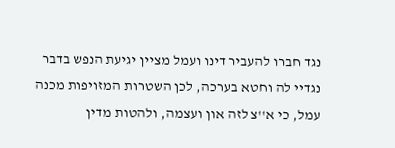נגד חברו להעביר דינו ועמל מציין יגיעת הנפש בדבר נגדיי לה וחטא בערכה, לכן השטרות המזויפות מכנה עמל, כי א''צ לזה און ועצמה, ולהטות מדין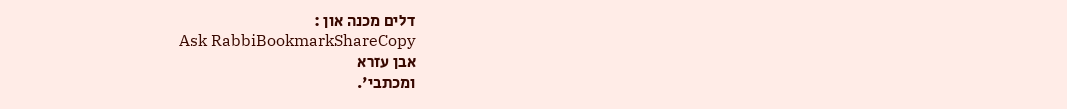דלים מכנה און :
Ask RabbiBookmarkShareCopy
אבן עזרא
ומכתבי'.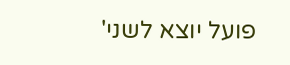פועל יוצא לשני'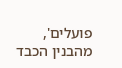פועלים', מהבנין הכבד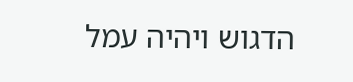הדגוש ויהיה עמל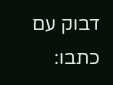דבוק עם כתבו: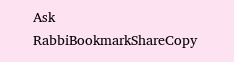Ask RabbiBookmarkShareCopy